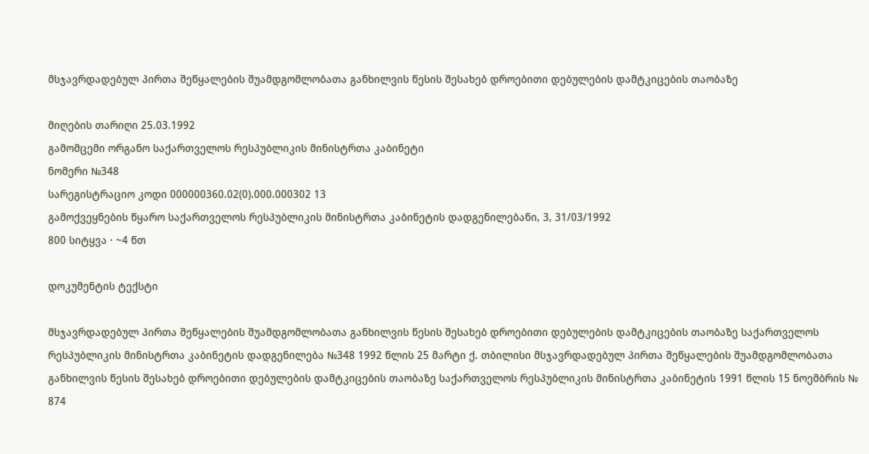მსჯავრდადებულ პირთა შეწყალების შუამდგომლობათა განხილვის წესის შესახებ დროებითი დებულების დამტკიცების თაობაზე

მიღების თარიღი 25.03.1992
გამომცემი ორგანო საქართველოს რესპუბლიკის მინისტრთა კაბინეტი
ნომერი №348
სარეგისტრაციო კოდი 000000360.02(0).000.000302 13
გამოქვეყნების წყარო საქართველოს რესპუბლიკის მინისტრთა კაბინეტის დადგენილებანი, 3, 31/03/1992
800 სიტყვა · ~4 წთ

დოკუმენტის ტექსტი

მსჯავრდადებულ პირთა შეწყალების შუამდგომლობათა განხილვის წესის შესახებ დროებითი დებულების დამტკიცების თაობაზე საქართველოს რესპუბლიკის მინისტრთა კაბინეტის დადგენილება №348 1992 წლის 25 მარტი ქ. თბილისი მსჯავრდადებულ პირთა შეწყალების შუამდგომლობათა განხილვის წესის შესახებ დროებითი დებულების დამტკიცების თაობაზე საქართველოს რესპუბლიკის მინისტრთა კაბინეტის 1991 წლის 15 ნოემბრის № 874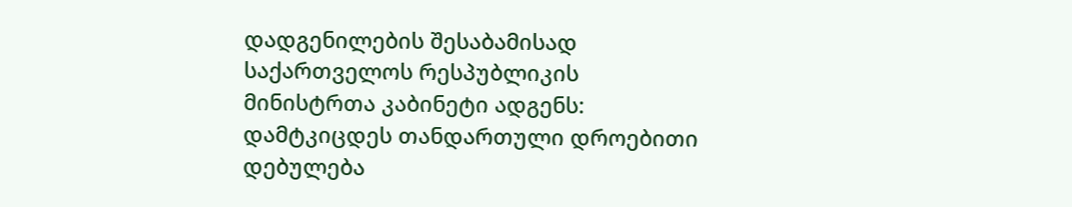დადგენილების შესაბამისად საქართველოს რესპუბლიკის მინისტრთა კაბინეტი ადგენს: დამტკიცდეს თანდართული დროებითი დებულება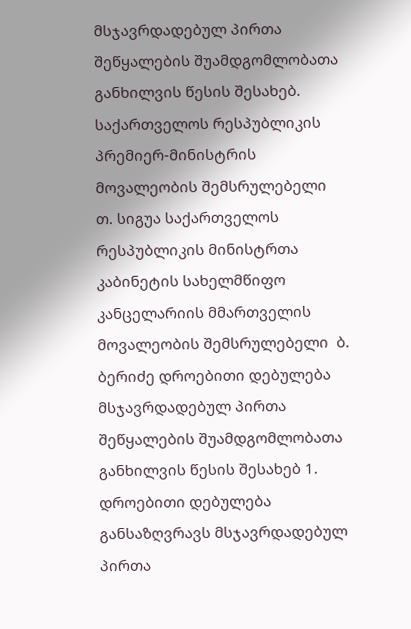მსჯავრდადებულ პირთა შეწყალების შუამდგომლობათა განხილვის წესის შესახებ. საქართველოს რესპუბლიკის პრემიერ-მინისტრის მოვალეობის შემსრულებელი  თ. სიგუა საქართველოს რესპუბლიკის მინისტრთა კაბინეტის სახელმწიფო კანცელარიის მმართველის მოვალეობის შემსრულებელი  ბ. ბერიძე დროებითი დებულება მსჯავრდადებულ პირთა შეწყალების შუამდგომლობათა განხილვის წესის შესახებ 1. დროებითი დებულება განსაზღვრავს მსჯავრდადებულ პირთა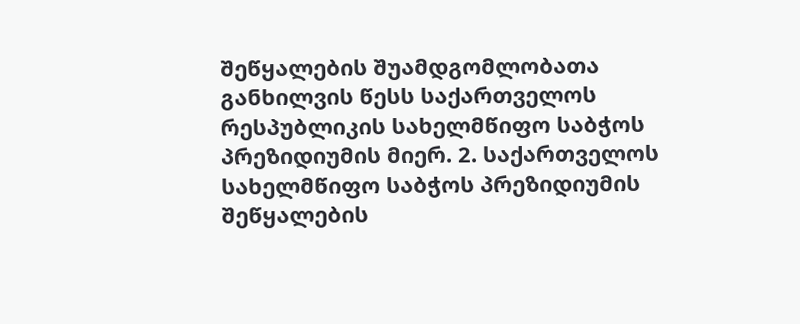შეწყალების შუამდგომლობათა განხილვის წესს საქართველოს რესპუბლიკის სახელმწიფო საბჭოს პრეზიდიუმის მიერ. 2. საქართველოს სახელმწიფო საბჭოს პრეზიდიუმის შეწყალების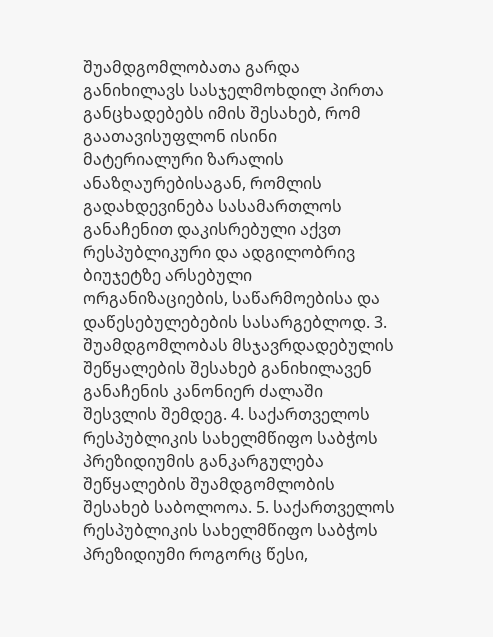შუამდგომლობათა გარდა განიხილავს სასჯელმოხდილ პირთა განცხადებებს იმის შესახებ, რომ გაათავისუფლონ ისინი მატერიალური ზარალის ანაზღაურებისაგან, რომლის გადახდევინება სასამართლოს განაჩენით დაკისრებული აქვთ რესპუბლიკური და ადგილობრივ ბიუჯეტზე არსებული ორგანიზაციების, საწარმოებისა და დაწესებულებების სასარგებლოდ. 3. შუამდგომლობას მსჯავრდადებულის შეწყალების შესახებ განიხილავენ განაჩენის კანონიერ ძალაში შესვლის შემდეგ. 4. საქართველოს რესპუბლიკის სახელმწიფო საბჭოს პრეზიდიუმის განკარგულება შეწყალების შუამდგომლობის შესახებ საბოლოოა. 5. საქართველოს რესპუბლიკის სახელმწიფო საბჭოს პრეზიდიუმი როგორც წესი,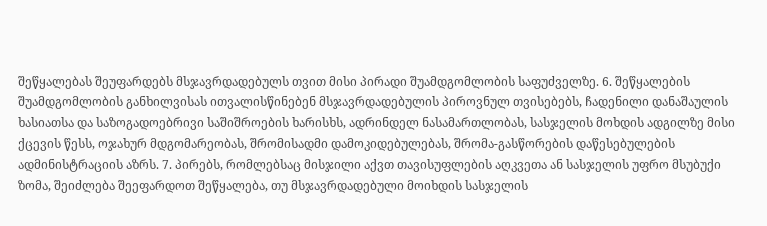შეწყალებას შეუფარდებს მსჯავრდადებულს თვით მისი პირადი შუამდგომლობის საფუძველზე. 6. შეწყალების შუამდგომლობის განხილვისას ითვალისწინებენ მსჯავრდადებულის პიროვნულ თვისებებს, ჩადენილი დანაშაულის ხასიათსა და საზოგადოებრივი საშიშროების ხარისხს, ადრინდელ ნასამართლობას, სასჯელის მოხდის ადგილზე მისი ქცევის წესს, ოჯახურ მდგომარეობას, შრომისადმი დამოკიდებულებას, შრომა-გასწორების დაწესებულების ადმინისტრაციის აზრს. 7. პირებს, რომლებსაც მისჯილი აქვთ თავისუფლების აღკვეთა ან სასჯელის უფრო მსუბუქი ზომა, შეიძლება შეეფარდოთ შეწყალება, თუ მსჯავრდადებული მოიხდის სასჯელის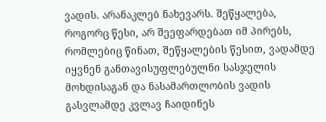ვადის. არანაკლებ ნახევარს. შეწყალება, როგორც წესი, არ შეეფარდებათ იმ პირებს, რომლებიც წინათ, შეწყალების წესით, ვადამდე იყვნენ განთავისუფლებულნი სასჯელის მოხდისაგან და ნასამართლობის ვადის გასვლამდე კვლავ ჩაიდინეს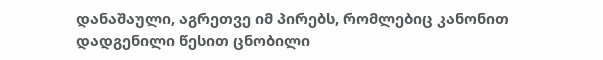დანაშაული, აგრეთვე იმ პირებს, რომლებიც კანონით დადგენილი წესით ცნობილი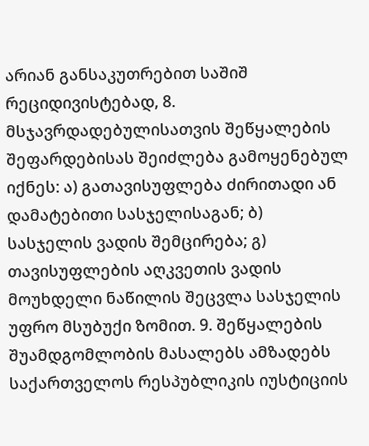არიან განსაკუთრებით საშიშ რეციდივისტებად, 8. მსჯავრდადებულისათვის შეწყალების შეფარდებისას შეიძლება გამოყენებულ იქნეს: ა) გათავისუფლება ძირითადი ან დამატებითი სასჯელისაგან; ბ) სასჯელის ვადის შემცირება; გ) თავისუფლების აღკვეთის ვადის მოუხდელი ნაწილის შეცვლა სასჯელის უფრო მსუბუქი ზომით. 9. შეწყალების შუამდგომლობის მასალებს ამზადებს საქართველოს რესპუბლიკის იუსტიციის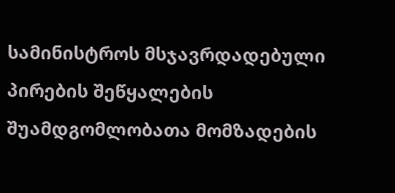სამინისტროს მსჯავრდადებული პირების შეწყალების შუამდგომლობათა მომზადების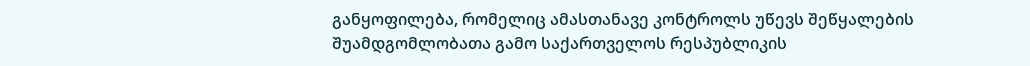განყოფილება, რომელიც ამასთანავე კონტროლს უწევს შეწყალების შუამდგომლობათა გამო საქართველოს რესპუბლიკის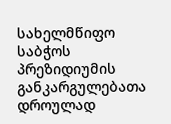სახელმწიფო საბჭოს პრეზიდიუმის განკარგულებათა დროულად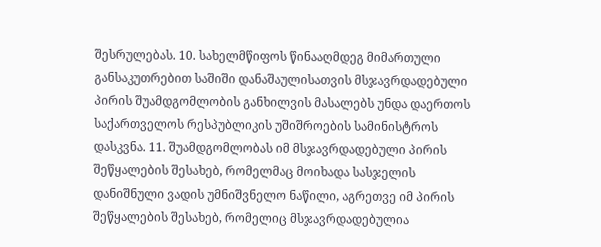შესრულებას. 10. სახელმწიფოს წინააღმდეგ მიმართული განსაკუთრებით საშიში დანაშაულისათვის მსჯავრდადებული პირის შუამდგომლობის განხილვის მასალებს უნდა დაერთოს საქართველოს რესპუბლიკის უშიშროების სამინისტროს დასკვნა. 11. შუამდგომლობას იმ მსჯავრდადებული პირის შეწყალების შესახებ, რომელმაც მოიხადა სასჯელის დანიშნული ვადის უმნიშვნელო ნაწილი, აგრეთვე იმ პირის შეწყალების შესახებ, რომელიც მსჯავრდადებულია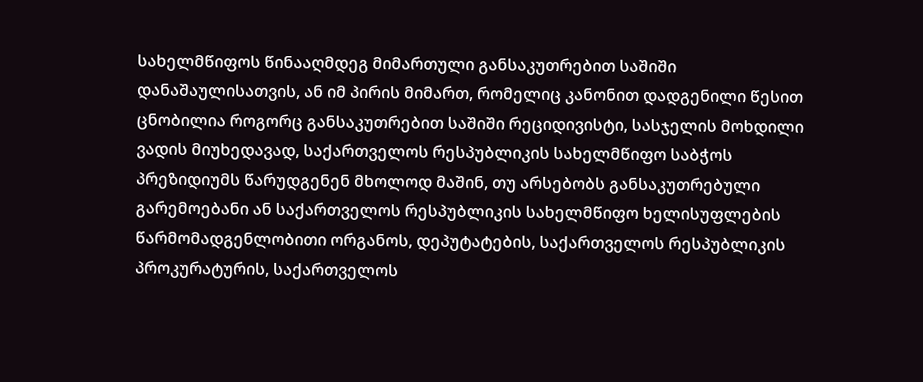სახელმწიფოს წინააღმდეგ მიმართული განსაკუთრებით საშიში დანაშაულისათვის, ან იმ პირის მიმართ, რომელიც კანონით დადგენილი წესით ცნობილია როგორც განსაკუთრებით საშიში რეციდივისტი, სასჯელის მოხდილი ვადის მიუხედავად, საქართველოს რესპუბლიკის სახელმწიფო საბჭოს პრეზიდიუმს წარუდგენენ მხოლოდ მაშინ, თუ არსებობს განსაკუთრებული გარემოებანი ან საქართველოს რესპუბლიკის სახელმწიფო ხელისუფლების წარმომადგენლობითი ორგანოს, დეპუტატების, საქართველოს რესპუბლიკის პროკურატურის, საქართველოს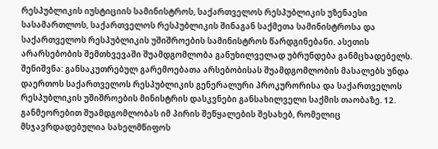რესპუბლიკის იუსტიციის სამინისტროს, საქართველოს რესპუბლიკის უზენაესი სასამართლოს, საქართველოს რესპუბლიკის შინაგან საქმეთა სამინისტროსა და საქართველოს რესპუბლიკის უშიშროების სამინისტროს წარდგინებანი. ასეთის არარსებობის შემთხვევაში შუამდგომლობა განუხილველად უბრუნდება განმცხადებელს. შენიშვნა: განსაკუთრებულ გარემოებათა არსებობისას შუამდგომლობის მასალებს უნდა დაერთოს საქართველოს რესპუბლიკის გენერალური პროკურორისა და საქართველოს რესპუბლიკის უშიშროების მინისტრის დასკვნები განსახილველი საქმის თაობაზე. 12. განმეორებით შუამდგომლობას იმ პირის შეწყალების შესახებ, რომელიც მსჯავრდადებულია სახელმწიფოს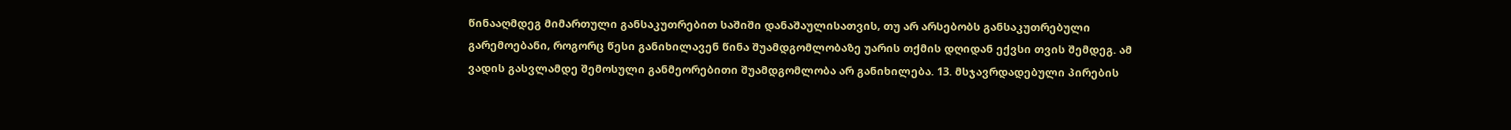წინააღმდეგ მიმართული განსაკუთრებით საშიში დანაშაულისათვის, თუ არ არსებობს განსაკუთრებული გარემოებანი, როგორც წესი განიხილავენ წინა შუამდგომლობაზე უარის თქმის დღიდან ექვსი თვის შემდეგ. ამ ვადის გასვლამდე შემოსული განმეორებითი შუამდგომლობა არ განიხილება. 13. მსჯავრდადებული პირების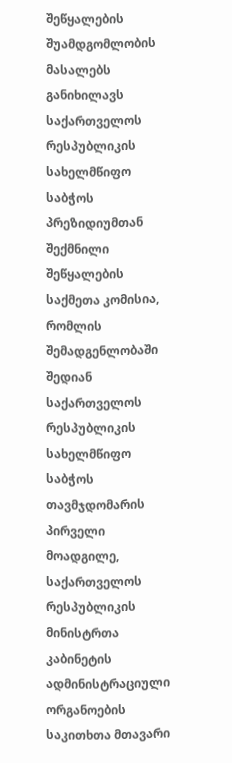შეწყალების შუამდგომლობის მასალებს განიხილავს საქართველოს რესპუბლიკის სახელმწიფო საბჭოს პრეზიდიუმთან შექმნილი შეწყალების საქმეთა კომისია, რომლის შემადგენლობაში შედიან საქართველოს რესპუბლიკის სახელმწიფო საბჭოს თავმჯდომარის პირველი მოადგილე, საქართველოს რესპუბლიკის მინისტრთა კაბინეტის ადმინისტრაციული ორგანოების საკითხთა მთავარი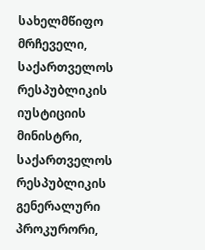სახელმწიფო მრჩეველი, საქართველოს რესპუბლიკის იუსტიციის მინისტრი, საქართველოს რესპუბლიკის გენერალური პროკურორი,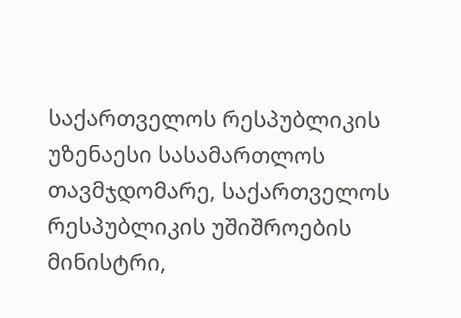საქართველოს რესპუბლიკის უზენაესი სასამართლოს თავმჯდომარე, საქართველოს რესპუბლიკის უშიშროების მინისტრი,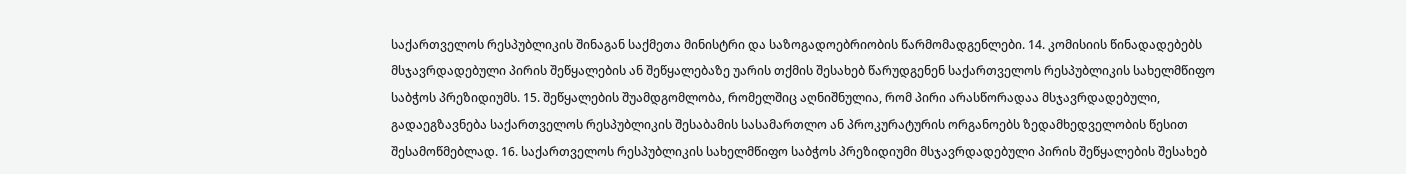საქართველოს რესპუბლიკის შინაგან საქმეთა მინისტრი და საზოგადოებრიობის წარმომადგენლები. 14. კომისიის წინადადებებს მსჯავრდადებული პირის შეწყალების ან შეწყალებაზე უარის თქმის შესახებ წარუდგენენ საქართველოს რესპუბლიკის სახელმწიფო საბჭოს პრეზიდიუმს. 15. შეწყალების შუამდგომლობა, რომელშიც აღნიშნულია, რომ პირი არასწორადაა მსჯავრდადებული, გადაეგზავნება საქართველოს რესპუბლიკის შესაბამის სასამართლო ან პროკურატურის ორგანოებს ზედამხედველობის წესით შესამოწმებლად. 16. საქართველოს რესპუბლიკის სახელმწიფო საბჭოს პრეზიდიუმი მსჯავრდადებული პირის შეწყალების შესახებ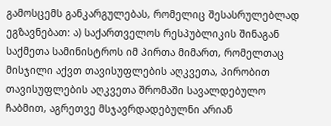გამოსცემს განკარგულებას, რომელიც შესასრულებლად ეგზავნებათ: ა) საქართველოს რესპუბლიკის შინაგან საქმეთა სამინისტროს იმ პირთა მიმართ, რომელთაც მისჯილი აქვთ თავისუფლების აღკვეთა, პირობით თავისუფლების აღკვეთა შრომაში სავალდებულო ჩაბმით, აგრეთვე მსჯავრდადებულნი არიან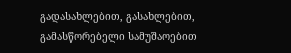გადასახლებით, გასახლებით, გამასწორებელი სამუშაოებით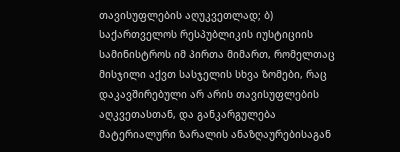თავისუფლების აღუკვეთლად; ბ) საქართველოს რესპუბლიკის იუსტიციის სამინისტროს იმ პირთა მიმართ, რომელთაც მისჯილი აქვთ სასჯელის სხვა ზომები, რაც დაკავშირებული არ არის თავისუფლების აღკვეთასთან, და განკარგულება მატერიალური ზარალის ანაზღაურებისაგან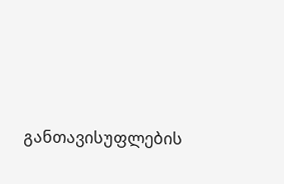განთავისუფლების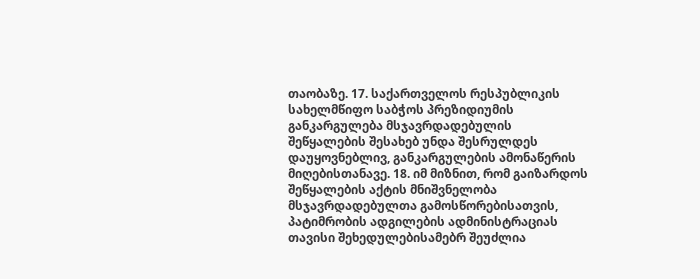თაობაზე. 17. საქართველოს რესპუბლიკის სახელმწიფო საბჭოს პრეზიდიუმის განკარგულება მსჯავრდადებულის შეწყალების შესახებ უნდა შესრულდეს დაუყოვნებლივ, განკარგულების ამონაწერის მიღებისთანავე. 18. იმ მიზნით, რომ გაიზარდოს შეწყალების აქტის მნიშვნელობა მსჯავრდადებულთა გამოსწორებისათვის, პატიმრობის ადგილების ადმინისტრაციას თავისი შეხედულებისამებრ შეუძლია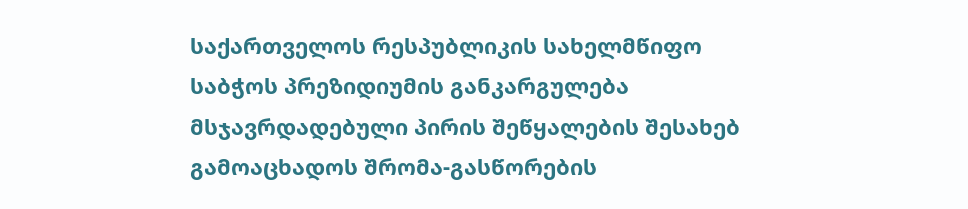საქართველოს რესპუბლიკის სახელმწიფო საბჭოს პრეზიდიუმის განკარგულება მსჯავრდადებული პირის შეწყალების შესახებ გამოაცხადოს შრომა-გასწორების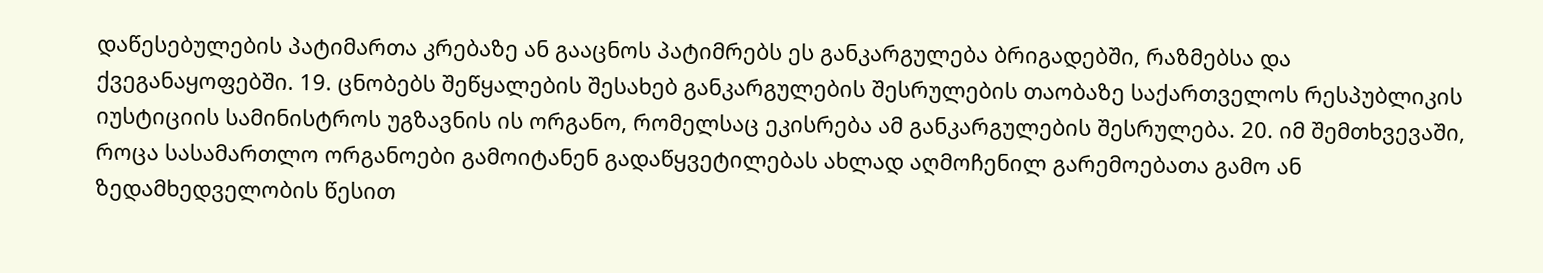დაწესებულების პატიმართა კრებაზე ან გააცნოს პატიმრებს ეს განკარგულება ბრიგადებში, რაზმებსა და ქვეგანაყოფებში. 19. ცნობებს შეწყალების შესახებ განკარგულების შესრულების თაობაზე საქართველოს რესპუბლიკის იუსტიციის სამინისტროს უგზავნის ის ორგანო, რომელსაც ეკისრება ამ განკარგულების შესრულება. 20. იმ შემთხვევაში, როცა სასამართლო ორგანოები გამოიტანენ გადაწყვეტილებას ახლად აღმოჩენილ გარემოებათა გამო ან ზედამხედველობის წესით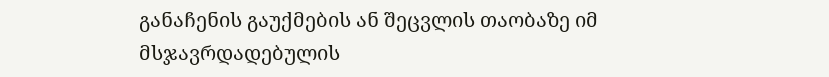განაჩენის გაუქმების ან შეცვლის თაობაზე იმ მსჯავრდადებულის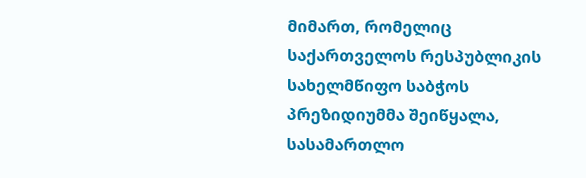მიმართ, რომელიც საქართველოს რესპუბლიკის სახელმწიფო საბჭოს პრეზიდიუმმა შეიწყალა, სასამართლო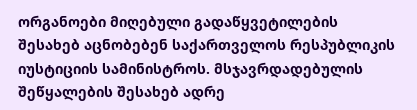ორგანოები მიღებული გადაწყვეტილების შესახებ აცნობებენ საქართველოს რესპუბლიკის იუსტიციის სამინისტროს. მსჯავრდადებულის შეწყალების შესახებ ადრე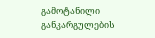გამოტანილი განკარგულების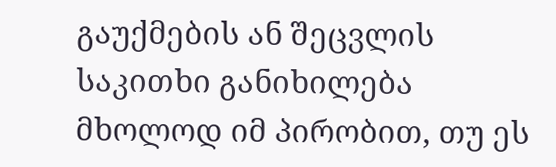გაუქმების ან შეცვლის საკითხი განიხილება მხოლოდ იმ პირობით, თუ ეს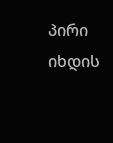პირი იხდის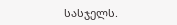სასჯელს.